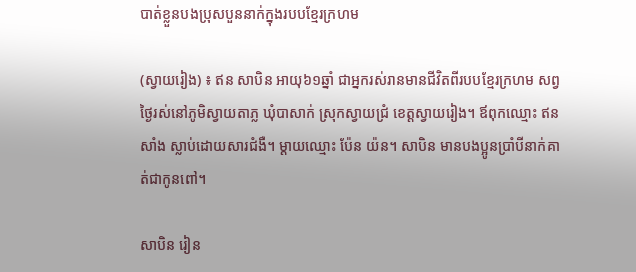បាត់ខ្លួនបងប្រុសបួននាក់ក្នុងរបបខ្មែរក្រហម

(ស្វាយរៀង) ៖ ឥន សាបិន អាយុ៦១ឆ្នាំ ជាអ្នករស់រានមានជីវិតពីរបបខ្មែរក្រហម សព្វថ្ងៃរស់នៅភូមិស្វាយតាភ្ល ឃុំបាសាក់ ស្រុកស្វាយជ្រំ ខេត្តស្វាយរៀង។ ឪពុកឈ្មោះ ឥន សាំង ស្លាប់ដោយសារជំងឺ។ ម្តាយឈ្មោះ ប៉ែន យ៉ន។ សាបិន មានបងប្អូនប្រាំបីនាក់គាត់ជាកូនពៅ។

សាបិន រៀន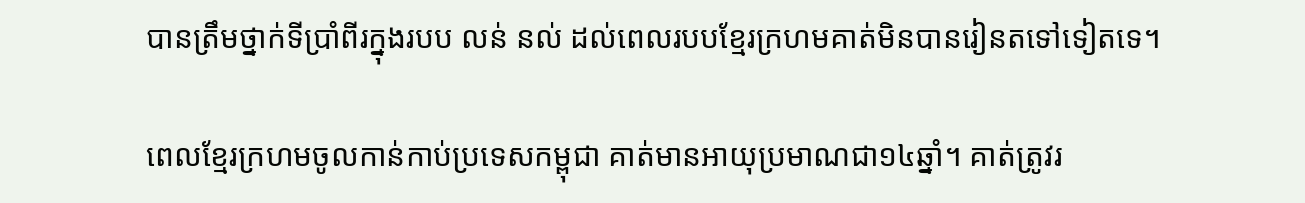បានត្រឹមថ្នាក់ទីប្រាំពីរក្នុងរបប លន់ នល់ ដល់ពេលរបបខ្មែរក្រហមគាត់មិនបានរៀនតទៅទៀតទេ។

ពេលខ្មែរក្រហមចូលកាន់កាប់ប្រទេសកម្ពុជា គាត់មានអាយុប្រមាណជា១៤ឆ្នាំ។ គាត់ត្រូវរ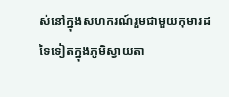ស់នៅក្នុងសហករណ៍រួមជាមួយកុមារដទៃទៀតក្នុងភូមិស្វាយតា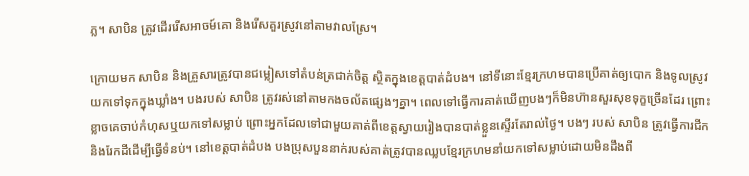ភ្ល។ សាបិន ត្រូវដើររើសអាចម៍គោ និងរើសគួរស្រូវនៅតាមវាលស្រែ។

ក្រោយមក សាបិន និងគ្រួសារត្រូវបានជម្លៀសទៅតំបន់ត្រជាក់ចិត្ត ស្ថិតក្នុងខេត្តបាត់ដំបង។ នៅទីនោះខ្មែរក្រហមបានប្រើគាត់ឲ្យបោក និងទូលស្រូវយកទៅទុកក្នុងឃ្លាំង។ បងរបស់ សាបិន ត្រូវរស់នៅតាមកងចល័តផ្សេងៗគ្នា។ ពេលទៅធ្វើការគាត់ឃើញបងៗក៏មិនហ៊ានសួរសុខទុក្ខច្រើនដែរ ព្រោះខ្លាចគេចាប់កំហុសឬយកទៅសម្លាប់ ព្រោះអ្នកដែលទៅជាមួយគាត់ពីខេត្តស្វាយរៀងបានបាត់ខ្លួនស្ទើរតែរាល់ថ្ងៃ។ បងៗ របស់ សាបិន ត្រូវធ្វើការជីក និងរែកដីដើម្បីធ្វើទំនប់។ នៅខេត្តបាត់ដំបង បងប្រុសបួននាក់របស់គាត់ត្រូវបានឈ្លបខ្មែរក្រហមនាំយកទៅសម្លាប់ដោយមិនដឹងពី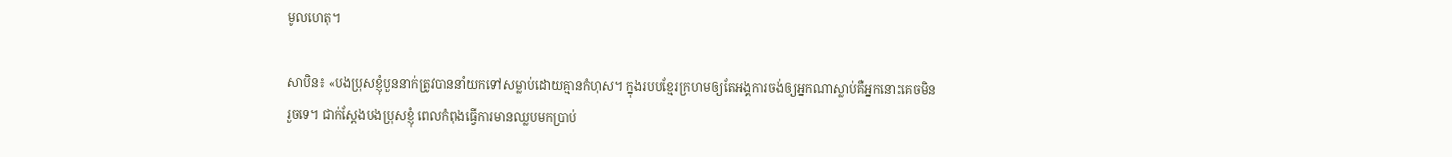មូលហេតុ។

សាបិន៖ «បងប្រុសខ្ញុំបួននាក់ត្រូវបាននាំយកទៅសម្លាប់ដោយគ្មានកំហុស។ ក្នុងរបបខ្មែរក្រហមឲ្យតែអង្គការចង់ឲ្យអ្នកណាស្លាប់គឺអ្នកនោះគេចមិនរួចទេ។ ជាក់ស្តែងបងប្រុសខ្ញុំ ពេលកំពុងធ្វើការមានឈ្លបមកប្រាប់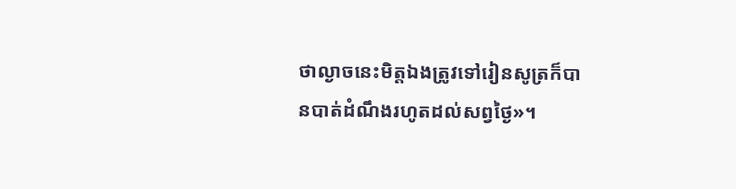ថាល្ងាចនេះមិត្តឯងត្រូវទៅរៀនសូត្រក៏បានបាត់ដំណឹងរហូតដល់សព្វថ្ងៃ»។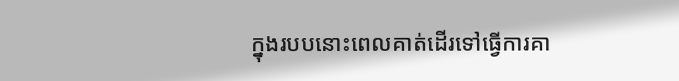ក្នុងរបបនោះពេលគាត់ដើរទៅធ្វើការគា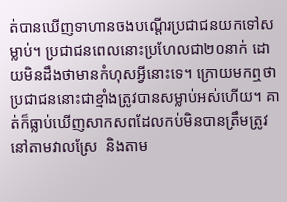ត់បានឃើញទាហានចងបណ្តើរប្រជាជនយកទៅសម្លាប់។ ប្រជាជនពេលនោះប្រហែលជា២០នាក់ ដោយមិនដឹងថាមានកំហុសអ្វីនោះទេ។ ក្រោយមកឮថា ប្រជាជននោះជាខ្មាំងត្រូវបានសម្លាប់អស់ហើយ។ គាត់ក៏ធ្លាប់ឃើញសាកសពដែលកប់មិនបានត្រឹមត្រូវនៅតាមវាលស្រែ  និងតាម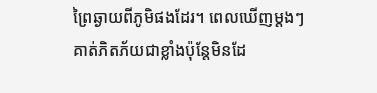ព្រៃឆ្ងាយពីភូមិផងដែរ។ ពេលឃើញម្តងៗគាត់ភិតភ័យជាខ្លាំងប៉ុន្តែមិនដែ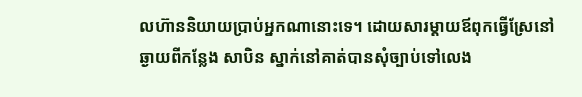លហ៊ាននិយាយប្រាប់អ្នកណានោះទេ។ ដោយសារម្តាយឪពុកធ្វើស្រែនៅឆ្ងាយពីកន្លែង សាបិន ស្នាក់នៅគាត់បានសុំច្បាប់ទៅលេង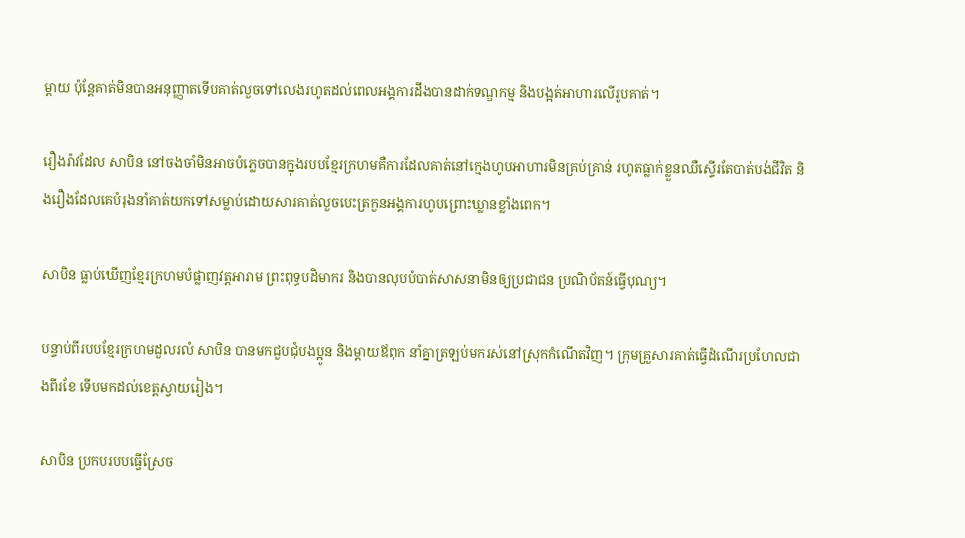ម្តាយ ប៉ុន្តែគាត់មិនបានអនុញ្ញាតទើបគាត់លួចទៅលេងរហូតដល់ពេលអង្គការដឹងបានដាក់ទណ្ឌកម្ម និងបង្អត់អាហារលើរូបគាត់។

រឿងរ៉ាវដែល សាបិន នៅចងចាំមិនអាចបំភ្លេចបានក្នុងរបបខ្មែរក្រហមគឺការដែលគាត់នៅក្មេងហូបអាហារមិនគ្រប់គ្រាន់ រហូតធ្លាក់ខ្លួនឈឺស្ទើរតែបាត់បង់ជីវិត និងរឿងដែលគេបំរុងនាំគាត់យកទៅសម្លាប់ដោយសារគាត់លួចបេះត្រកួនអង្គការហូបព្រោះឃ្លានខ្លាំងពេក។

សាបិន ធ្លាប់ឃើញខ្មែរក្រហមបំផ្លាញវត្តអារាម ព្រះពុទ្ធបដិមាករ និងបានលុបបំបាត់សាសនាមិនឲ្យប្រជាជន ប្រណិប័តន៍ធ្វើបុណ្យ។

បន្ទាប់ពីរបបខ្មែរក្រហមដួលរលំ សាបិន បានមកជួបជុំបងប្អូន និងម្តាយឪពុក នាំគ្នាត្រឡប់មករស់នៅស្រុកកំណើតវិញ។ ក្រុមគ្រួសារគាត់ធ្វើដំណើរប្រហែលជាងពីរខែ ទើបមកដល់ខេត្តស្វាយរៀង។

សាបិន ប្រកបរបបធ្វើស្រែច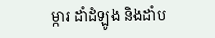ម្ការ ដាំដំឡូង និងដាំប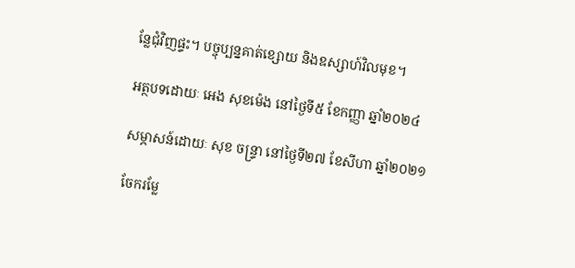ន្លែជុំវិញផ្ទះ។ បច្ចុប្បន្នគាត់ខ្សោយ និងឧស្សាហ៍វិលមុខ។

អត្ថបទដោយៈ អេង សុខម៉េង នៅថ្ងៃទី៥ ខែកញ្ញា ឆ្នាំ២០២៤

សម្ភាសន៍ដោយៈ សុខ ចន្ទ្រា នៅថ្ងៃទី២៧ ខែសីហា ឆ្នាំ២០២១

ចែករម្លែ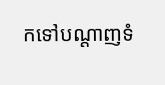កទៅបណ្តាញទំ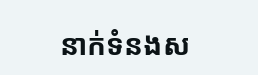នាក់ទំនងស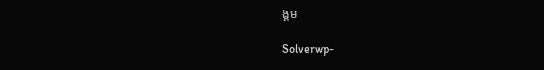ង្គម

Solverwp-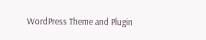WordPress Theme and Plugin